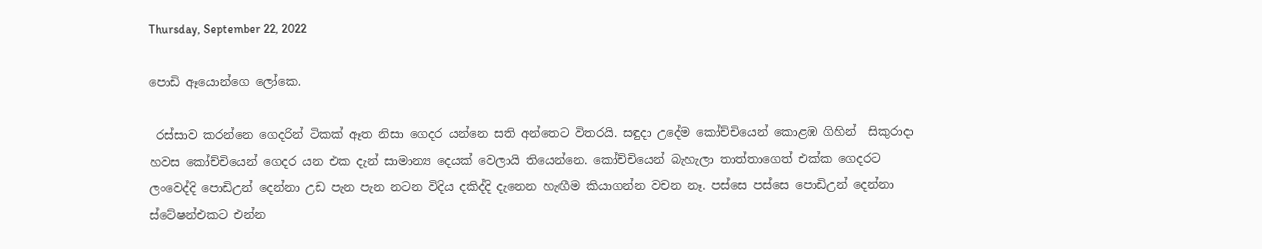Thursday, September 22, 2022

පොඩි ඈයොන්ගෙ ලෝකෙ.

 රස්සාව කරන්නෙ ගෙදරින් ටිකක් ඈත නිසා ගෙදර යන්නෙ සති අන්තෙට විතරයි. සඳුදා උදේම කෝච්චියෙන් කොළඹ ගිහින්  සිකුරාදා හවස කෝච්චියෙන් ගෙදර යන එක දැන් සාමාන්‍ය දෙයක් වෙලායි තියෙන්නෙ. කෝච්චියෙන් බැහැලා තාත්තාගෙත් එක්ක ගෙදරට ලංවෙද්දි පොඩිඋන් දෙන්නා උඩ පැන පැන නටන විදිය දකිද්දි දැනෙන හැඟීම කියාගන්න වචන නෑ. පස්සෙ පස්සෙ පොඩිඋන් දෙන්නා ස්ටේෂන්එකට එන්න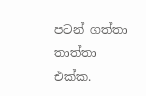පටන් ගත්තා තාත්තා එක්ක.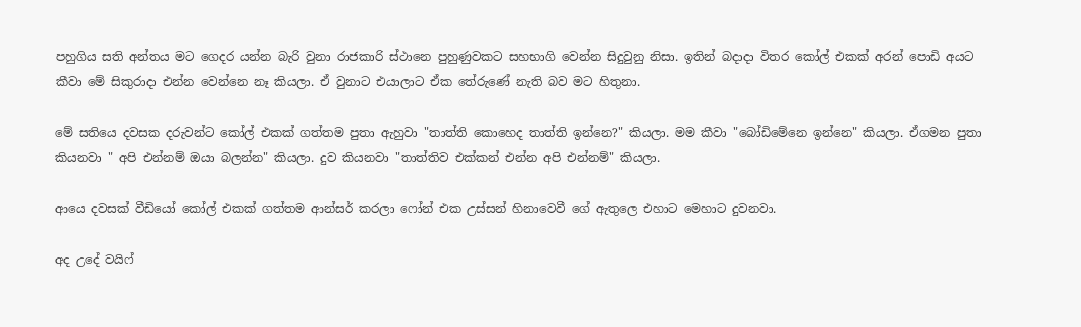පහුගිය සති අන්තය මට ගෙදර යන්න බැරි වුනා රාජකාරි ස්ථානෙ පුහුණුවකට සහභාගි වෙන්න සිදුවුනු නිසා. ඉතින් බදාදා විතර කෝල් එකක් අරන් පොඩි අයට කීවා මේ සිකුරාදා එන්න වෙන්නෙ නෑ කියලා. ඒ වුනාට එයාලාට ඒක තේරුණේ නැති බව මට හිතුනා.

මේ සතියෙ දවසක දරුවන්ට කෝල් එකක් ගත්තම පුතා ඇහුවා "තාත්ති කොහෙද තාත්ති ඉන්නෙ?" කියලා. මම කීවා "බෝඩිමේනෙ ඉන්නෙ" කියලා. ඒගමන පුතා කියනවා " අපි එන්නම් ඔයා බලන්න" කියලා. දුව කියනවා "තාත්තිව එක්කන් එන්න අපි එන්නම්" කියලා.

ආයෙ දවසක් වීඩියෝ කෝල් එකක් ගත්තම ආන්සර් කරලා ෆෝන් එක උස්සන් හිනාවෙවී ගේ ඇතුලෙ එහාට මෙහාට දුවනවා.

අද උදේ වයිෆ්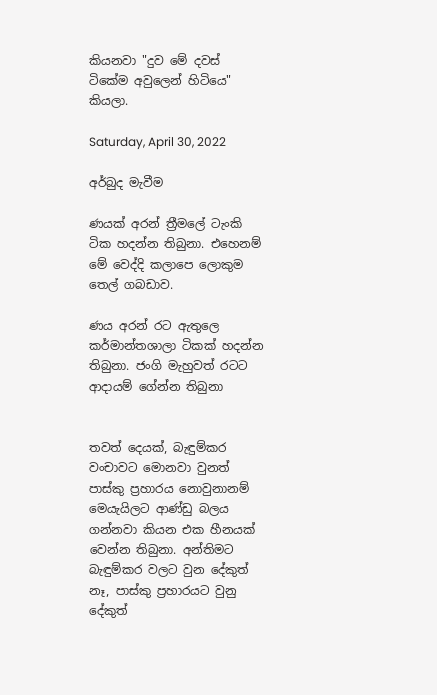කියනවා "දුව මේ දවස් ටිකේම අවුලෙන් හිටියෙ" කියලා.

Saturday, April 30, 2022

අර්බුද මැවීම

ණයක් අරන් ත්‍රීමලේ ටැංකි ටික හදන්න තිබුනා. එහෙනම් මේ වෙද්දි කලාපෙ ලොකුම තෙල් ගබඩාව.

ණය අරන් රට ඇතුලෙ කර්මාන්තශාලා ටිකක් හදන්න තිබුනා. ජංගි මැහුවත් රටට ආදායම් ගේන්න තිබුනා


තවත් දෙයක්, බැඳුම්කර වංචාවට මොනවා වුනත් පාස්කු ප්‍රහාරය නොවුනානම් මෙයැයිලට ආණ්ඩු බලය ගන්නවා කියන එක හීනයක් වෙන්න තිබුනා. අන්තිමට බැඳුම්කර වලට වුන දේකුත් නෑ, පාස්කු ප්‍රහාරයට වුනු දේකුත්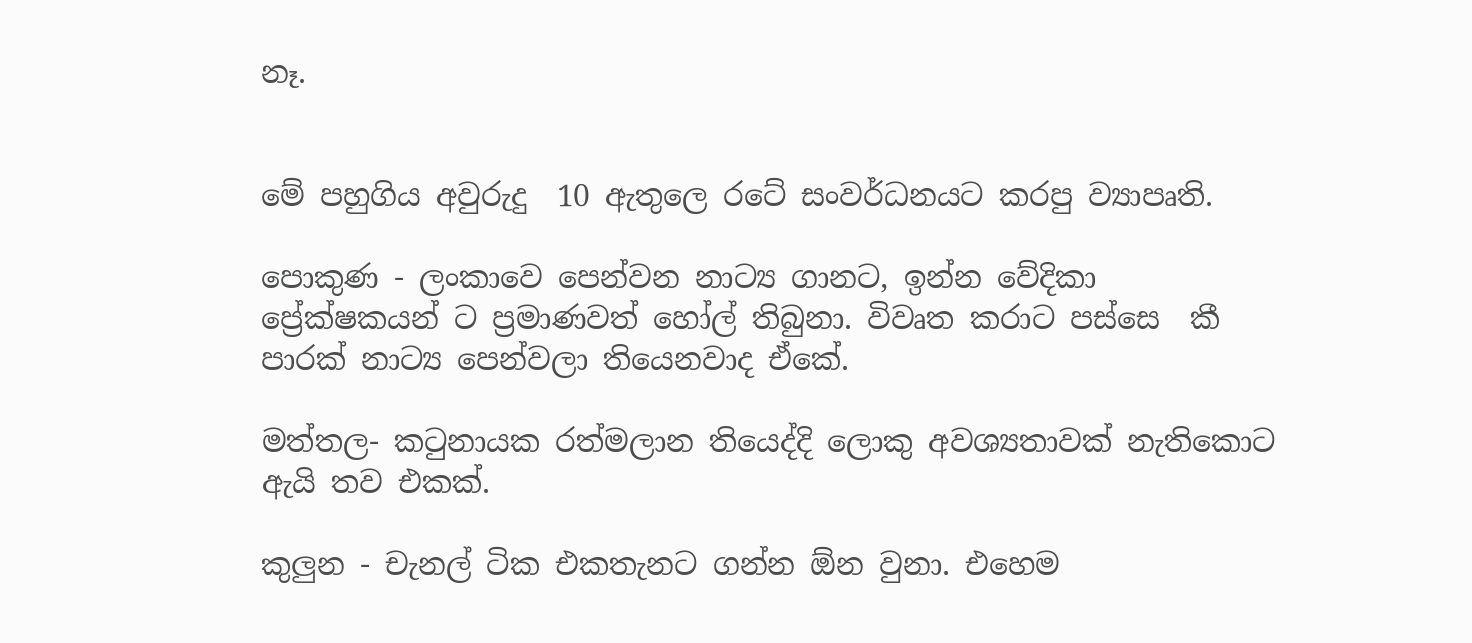නෑ.


මේ පහුගිය අවුරුදු  10 ඇතුලෙ රටේ සංවර්ධනයට කරපු ව්‍යාපෘති.

පොකුණ - ලංකාවෙ පෙන්වන නාට්‍ය ගානට, ඉන්න වේදිකා ප්‍රේක්ෂකයන් ට ප්‍රමාණවත් හෝල් තිබුනා. විවෘත කරාට පස්සෙ  කී පාරක් නාට්‍ය පෙන්වලා තියෙනවාද ඒකේ.

මත්තල- කටුනායක රත්මලාන තියෙද්දි ලොකු අවශ්‍යතාවක් නැතිකොට ඇයි තව එකක්.

කුලුන - චැනල් ටික එකතැනට ගන්න ඕන වුනා. එහෙම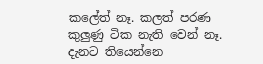කලේත් නෑ. කලත් පරණ කුලුණු ටික නැති වෙන් නෑ. දැනට තියෙන්නෙ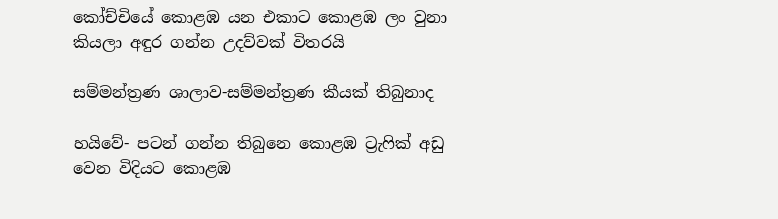කෝච්චියේ කොළඹ යන එකාට කොළඹ ලං වුනා කියලා අඳුර ගන්න උදව්වක් විතරයි

සම්මන්ත්‍රණ ශාලාව-සම්මන්ත්‍රණ කීයක් තිබුනාද

හයිවේ- පටන් ගන්න තිබුනෙ කොළඹ ට්‍රැෆික් අඩු වෙන විදියට කොළඹ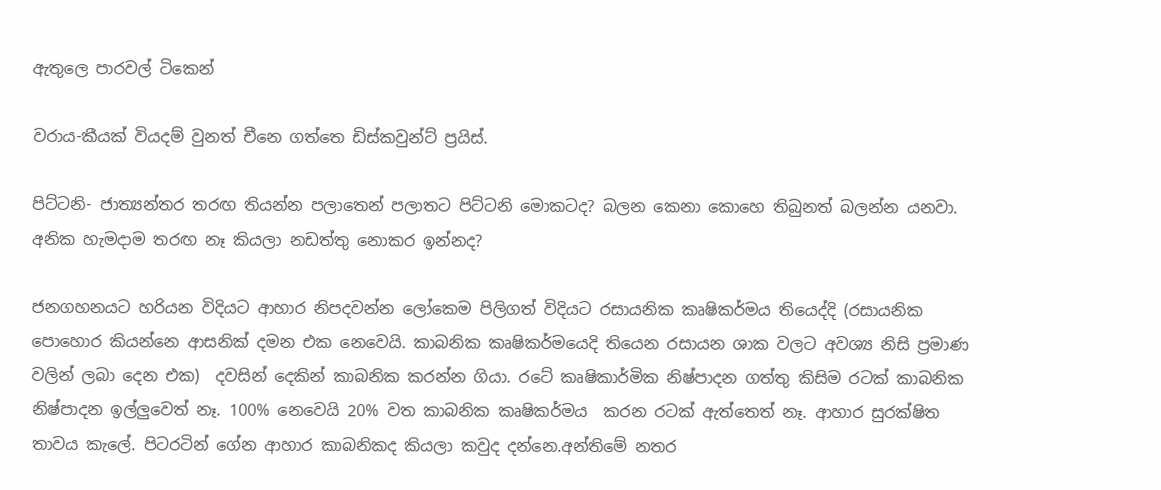ඇතුලෙ පාරවල් ටිකෙන්

වරාය-කීයක් වියදම් වුනත් චීනෙ ගත්තෙ ඩිස්කවුන්ට් ප්‍රයිස්.

පිට්ටනි- ජාත්‍යන්තර තරඟ තියන්න පලාතෙන් පලාතට පිට්ටනි මොකටද? බලන කෙනා කොහෙ තිබුනත් බලන්න යනවා. අනික හැමදාම තරඟ නෑ කියලා නඩත්තු නොකර ඉන්නද?

ජනගහනයට හරියන විදියට ආහාර නිපදවන්න ලෝකෙම පිලිගත් විදියට රසායනික කෘෂිකර්මය තියෙද්දි (රසායනික පොහොර කියන්නෙ ආසනික් දමන එක නෙවෙයි. කාබනික කෘෂිකර්මයෙදි තියෙන රසායන ශාක වලට අවශ්‍ය නිසි ප්‍රමාණ වලින් ලබා දෙන එක)  දවසින් දෙකින් කාබනික කරන්න ගියා. රටේ කෘෂිකාර්මික නිෂ්පාදන ගත්තු කිසිම රටක් කාබනික නිෂ්පාදන ඉල්ලුවෙත් නෑ. 100% නෙවෙයි 20% වත කාබනික කෘෂිකර්මය  කරන රටක් ඇත්තෙත් නෑ. ආහාර සුරක්ෂිත තාවය කැලේ. පිටරටින් ගේන ආහාර කාබනිකද කියලා කවුද දන්නෙ.අන්තිමේ නතර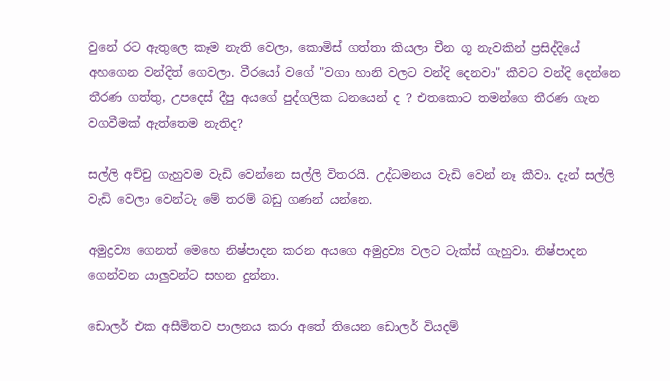වුනේ රට ඇතුලෙ කෑම නැති වෙලා, කොමිස් ගත්තා කියලා චීන ගූ නැවකින් ප්‍රසිද්දියේ අහගෙන වන්දිත් ගෙවලා. වීරයෝ වගේ "වගා හානි වලට වන්දි දෙනවා" කීවට වන්දි දෙන්නෙ තීරණ ගත්තු, උපදෙස් දීපු අයගේ පුද්ගලික ධනයෙන් ද ? එතකොට තමන්ගෙ තීරණ ගැන වගවීමක් ඇත්තෙම නැතිද?

සල්ලි අච්චු ගැහුවම වැඩි වෙන්නෙ සල්ලි විතරයි. උද්ධමනය වැඩි වෙන් නෑ කීවා. දැන් සල්ලි වැඩි වෙලා වෙන්ටැ මේ තරම් බඩු ගණන් යන්නෙ.

අමුද්‍රව්‍ය ගෙනත් මෙහෙ නිෂ්පාදන කරන අයගෙ අමුද්‍රව්‍ය වලට ටැක්ස් ගැහුවා. නිෂ්පාදන ගෙන්වන යාලුවන්ට සහන දුන්නා.

ඩොලර් එක අසීමිතව පාලනය කරා අතේ තියෙන ඩොලර් වියදම්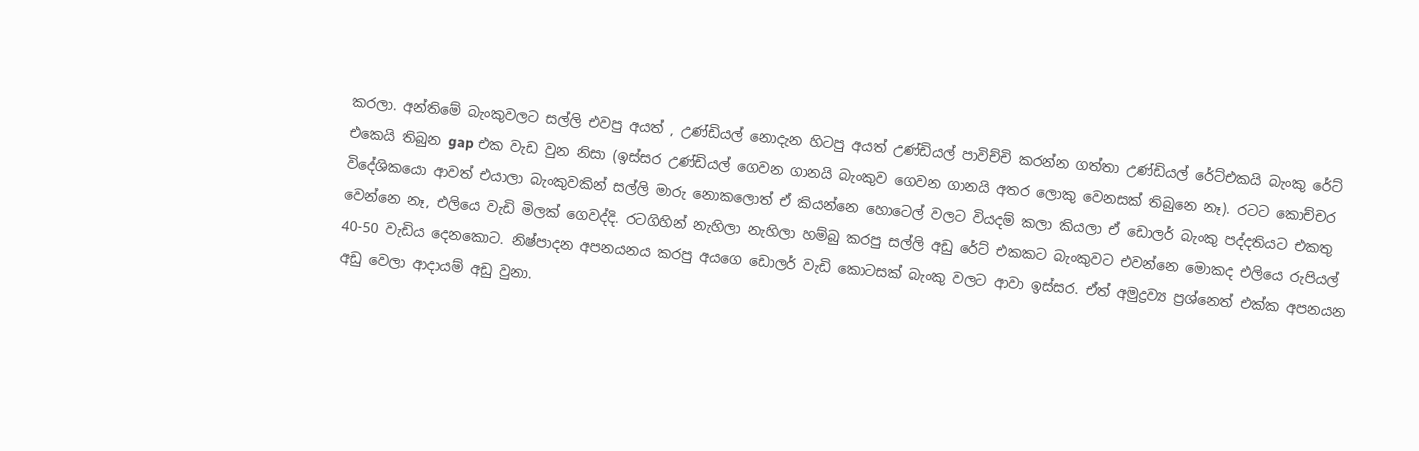කරලා. අන්තිමේ බැංකුවලට සල්ලි එවපු අයත් , උණ්ඩියල් නොදැන හිටපු අයත් උණ්ඩියල් පාවිච්චි කරන්න ගත්තා උණ්ඩියල් රේට්එකයි බැංකු රේට් එකෙයි තිබුන gap එක වැඩ වුන නිසා (ඉස්සර උණ්ඩියල් ගෙවන ගානයි බැංකුව ගෙවන ගානයි අතර ලොකු වෙනසක් තිබුනෙ නෑ). රටට කොච්චර විදේශිකයො ආවත් එයාලා බැංකුවකින් සල්ලි මාරු නොකලොත් ඒ කියන්නෙ හොටෙල් වලට වියදම් කලා කියලා ඒ ඩොලර් බැංකු පද්දතියට එකතු වෙන්නෙ නෑ, එලියෙ වැඩි මිලක් ගෙවද්දි. රටගිහින් නැහිලා නැහිලා හම්බු කරපු සල්ලි අඩු රේට් එකකට බැංකුවට එවන්නෙ මොකද එලියෙ රුපියල් 40-50 වැඩිය දෙනකොට. නිෂ්පාදන අපනයනය කරපු අයගෙ ඩොලර් වැඩි කොටසක් බැංකු වලට ආවා ඉස්සර. ඒත් අමුද්‍රව්‍ය ප්‍රශ්නෙත් එක්ක අපනයන අඩු වෙලා ආදායම් අඩු වුනා.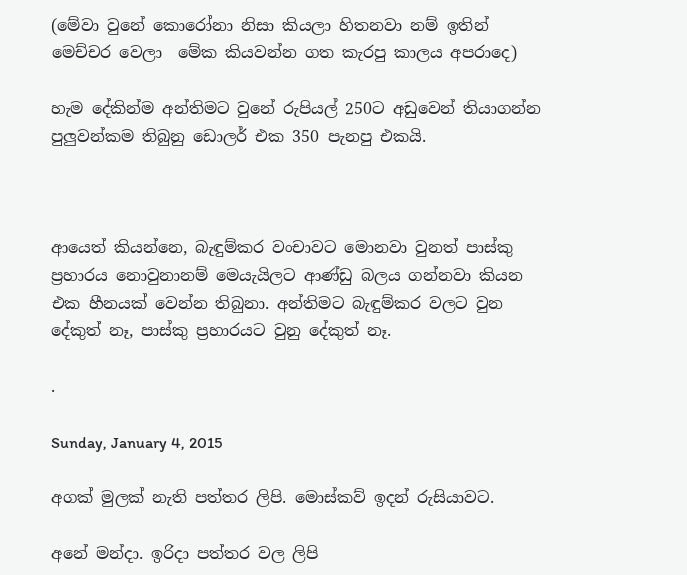(මේවා වුනේ කොරෝනා නිසා කියලා හිතනවා නම් ඉතින් මෙච්චර වෙලා  මේක කියවන්න ගත කැරපු කාලය අපරාදෙ)

හැම දේකින්ම අන්තිමට වුනේ රුපියල් 250ට අඩුවෙන් තියාගන්න පුලුවන්කම තිබුනු ඩොලර් එක 350 පැනපු එකයි.



ආයෙත් කියන්නෙ, බැඳුම්කර වංචාවට මොනවා වුනත් පාස්කු ප්‍රහාරය නොවුනානම් මෙයැයිලට ආණ්ඩු බලය ගන්නවා කියන එක හීනයක් වෙන්න තිබුනා. අන්තිමට බැඳුම්කර වලට වුන දේකුත් නෑ, පාස්කු ප්‍රහාරයට වුනු දේකුත් නෑ.

.

Sunday, January 4, 2015

අගක් මුලක් නැති පත්තර ලිපි. මොස්කව් ඉදන් රුසියාවට.

අනේ මන්දා. ඉරිදා පත්තර වල ලිපි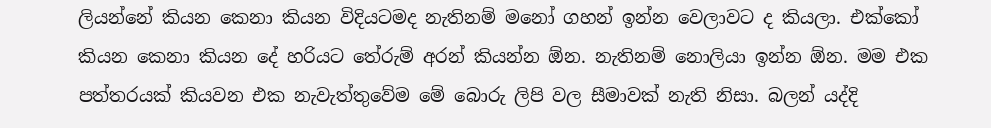ලියන්නේ කියන කෙනා කියන විදියටමද නැතිනම් මනෝ ගහන් ඉන්න වෙලාවට ද කියලා. එක්කෝ කියන කෙනා කියන දේ හරියට තේරුම් අරන් කියන්න ඕන. නැතිනම් නොලියා ඉන්න ඕන. මම එක පත්තරයක් කියවන එක නැවැත්තුවේම මේ බොරු ලිපි වල සීමාවක් නැති නිසා. බලන් යද්දි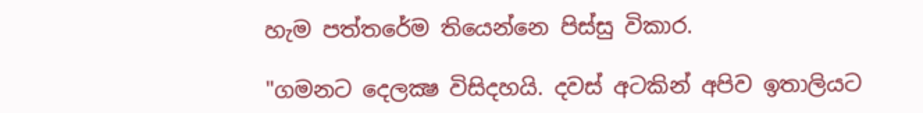හැම පත්තරේම තියෙන්නෙ පිස්සු විකාර.

"ගමනට දෙලක්‍ෂ විසිදහයි. දවස්‌ අටකින් අපිව ඉතාලියට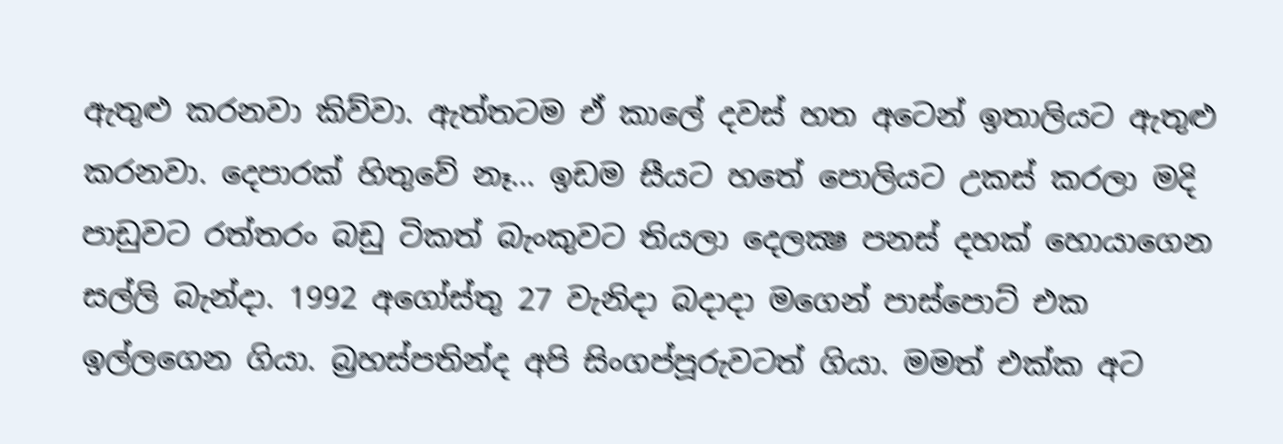ඇතුළු කරනවා කිව්වා. ඇත්තටම ඒ කාලේ දවස්‌ හත අටෙන් ඉතාලියට ඇතුළු කරනවා. දෙපාරක්‌ හිතුවේ නෑ... ඉඩම සීයට හතේ පොලියට උකස්‌ කරලා මදි පාඩුවට රත්තරං බඩු ටිකත් බැංකුවට තියලා දෙලක්‍ෂ පනස්‌ දහක්‌ හොයාගෙන සල්ලි බැන්දා. 1992 අගෝස්‌තු 27 වැනිදා බදාදා මගෙන් පාස්‌පොට්‌ එක ඉල්ලගෙන ගියා. බ්‍රහස්‌පතින්ද අපි සිංගප්පූරුවටත් ගියා. මමත් එක්‌ක අට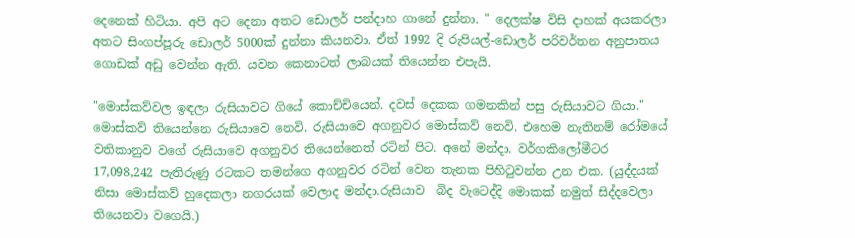දෙනෙක්‌ හිටියා. අපි අට දෙනා අතට ඩොලර් පන්දාහ ගානේ දුන්නා. " දෙලක්ෂ විසි දාහක් අයකරලා අතට සිංගප්පූරු ඩොලර් 5000ක් දුන්නා කියනවා. ඒත් 1992 දි රුපියල්-ඩොලර් පරිවර්තන අනුපාතය ගොඩක් අඩු වෙන්න ඇති. යවන කෙනාටත් ලාබයක් තියෙන්න එපැයි.

"මොස්‌කව්වල ඉඳලා රුසියාවට ගියේ කොච්චියෙන්. දවස්‌ දෙකක ගමනකින් පසු රුසියාවට ගියා."  මොස්කව් තියෙන්නෙ රුසියාවෙ නෙවි. රුසියාවෙ අගනුවර මොස්කව් නෙවි. එහෙම නැතිනම් රෝමයේ වතිකානුව වගේ රුසියාවෙ අගනුවර තියෙන්නෙත් රටින් පිට. අනේ මන්දා. වර්ගකිලෝමීටර 17,098,242 පැතිරුණු රටකට තමන්ගෙ අගනුවර රටින් වෙන තැනක පිහිටුවන්න උන එක. (යුද්දයක් නිසා මොස්කව් හුදෙකලා නගරයක් වෙලාද මන්දා.රුසියාව  බිද වැටෙද්දි මොකක් නමුත් සිද්දවෙලා තියෙනවා වගෙයි.)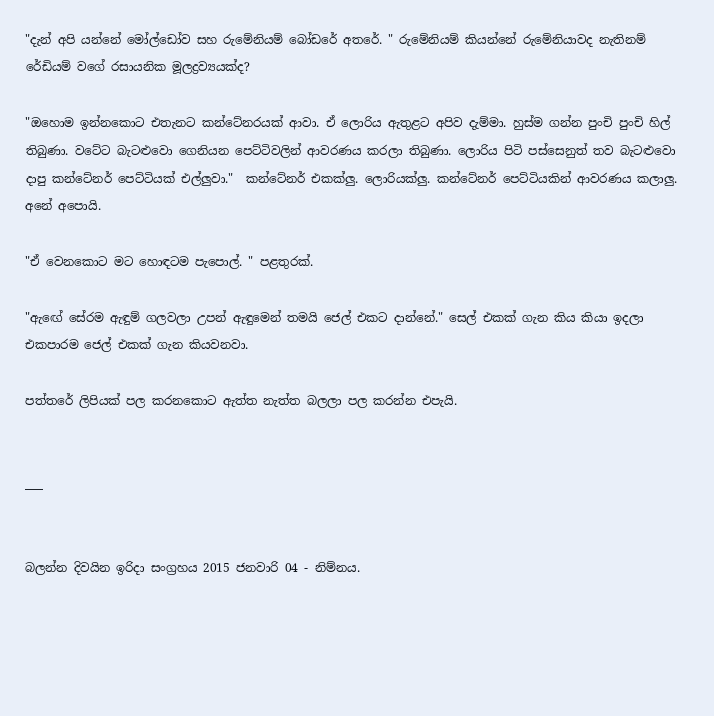"දැන් අපි යන්නේ මෝල්ඩෝව සහ රුමේනියම් බෝඩරේ අතරේ. " රුමේනියම් කියන්නේ රුමේනියාවද නැතිනම් රේඩියම් වගේ රසායනික මූලද්‍රව්‍යයක්ද?

"ඔහොම ඉන්නකොට එතැනට කන්ටේනරයක්‌ ආවා. ඒ ලොරිය ඇතුළට අපිව දැම්මා. හුස්‌ම ගන්න පුංචි පුංචි හිල් තිබුණා. වටේට බැටළුවො ගෙනියන පෙට්‌ටිවලින් ආවරණය කරලා තිබුණා. ලොරිය පිටි පස්‌සෙනුත් තව බැටළුවො දාපු කන්ටේනර් පෙට්‌ටියක්‌ එල්ලුවා."  කන්ටේනර් එකක්ලු. ලොරියක්ලු. කන්ටේනර් පෙට්ටියකින් ආවරණය කලාලු. අනේ අපොයි.

"ඒ වෙනකොට මට හොඳටම පැපොල්. " පළතුරක්.

"ඇඟේ සේරම ඇඳුම් ගලවලා උපන් ඇඳුමෙන් තමයි ජෙල් එකට දාන්නේ." සෙල් එකක් ගැන කිය කියා ඉදලා එකපාරම ජෙල් එකක් ගැන කියවනවා.

පත්තරේ ලිපියක් පල කරනකොට ඇත්ත නැත්ත බලලා පල කරන්න එපැයි.


___


බලන්න දිවයින ඉරිදා සංග්‍රහය 2015 ජනවාරි 04 - නිම්නය.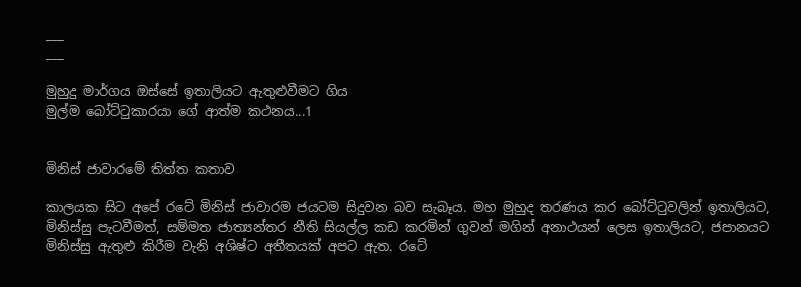___
___

මුහුදු මාර්ගය ඔස්‌සේ ඉතාලියට ඇතුළුවීමට ගිය
මුල්ම බෝට්‌ටුකාරයා ගේ ආත්ම කථනය...1


මිනිස්‌ ජාවාරමේ තිත්ත කතාව

කාලයක සිට අපේ රටේ මිනිස්‌ ජාවාරම ජයටම සිදුවන බව සැබෑය. මහ මුහුද තරණය කර බෝට්‌ටුවලින් ඉතාලියට, මිනිස්‌සු පැටවීමත්, සම්මත ජාත්‍යන්තර නීති සියල්ල කඩ කරමින් ගුවන් මගින් අනාථයන් ලෙස ඉතාලියට, ජපානයට මිනිස්‌සු ඇතුළු කිරීම වැනි අශිෂ්ට අතීතයක්‌ අපට ඇත. රටේ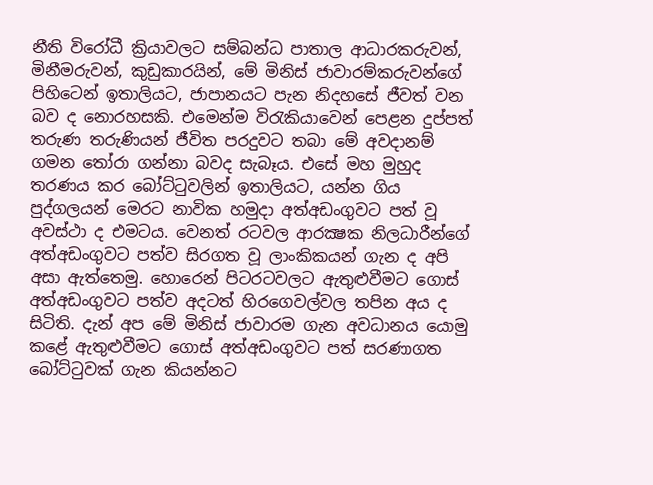නීති විරෝධී ක්‍රියාවලට සම්බන්ධ පාතාල ආධාරකරුවන්, මිනීමරුවන්, කුඩුකාරයින්, මේ මිනිස්‌ ජාවාරම්කරුවන්ගේ පිහිටෙන් ඉතාලියට, ජාපානයට පැන නිදහසේ ජීවත් වන බව ද නොරහසකි. එමෙන්ම විරැකියාවෙන් පෙළන දුප්පත් තරුණ තරුණියන් ජීවිත පරදුවට තබා මේ අවදානම් ගමන තෝරා ගන්නා බවද සැබෑය. එසේ මහ මුහුද තරණය කර බෝට්‌ටුවලින් ඉතාලියට, යන්න ගිය පුද්ගලයන් මෙරට නාවික හමුදා අත්අඩංගුවට පත් වූ අවස්‌ථා ද එමටය. වෙනත් රටවල ආරක්‍ෂක නිලධාරීන්ගේ අත්අඩංගුවට පත්ව සිරගත වූ ලාංකිකයන් ගැන ද අපි අසා ඇත්තෙමු. හොරෙන් පිටරටවලට ඇතුළුවීමට ගොස්‌ අත්අඩංගුවට පත්ව අදටත් හිරගෙවල්වල තපින අය ද සිටිති. දැන් අප මේ මිනිස්‌ ජාවාරම ගැන අවධානය යොමු කළේ ඇතුළුවීමට ගොස්‌ අත්අඩංගුවට පත් සරණාගත බෝට්‌ටුවක්‌ ගැන කියන්නට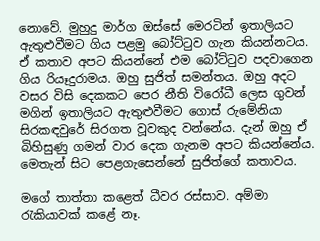නොවේ. මුහුදු මාර්ග ඔස්‌සේ මෙරටින් ඉතාලියට ඇතුළුවීමට ගිය පළමු බෝට්‌ටුව ගැන කියන්නටය. ඒ කතාව අපට කියන්නේ එම බෝට්‌ටුව පදවාගෙන ගිය රියෑදුරාමය. ඔහු සුජිත් සමන්තය. ඔහු අදට වසර විසි දෙකකට පෙර නීති විරෝධී ලෙස ගුවන් මගින් ඉතාලියට ඇතුළුවීමට ගොස්‌ රුමේනියා සිරකඳවුරේ සිරගත වූවකුද වන්නේය. දැන් ඔහු ඒ බිහිසුණු ගමන් වාර දෙක ගැනම අපට කියන්නේය. මෙතැන් සිට පෙළගැසෙන්නේ සුජිත්ගේ කතාවය.

මගේ තාත්තා කළෙත් ධීවර රස්‌සාව. අම්මා රැකියාවක්‌ කළේ නෑ.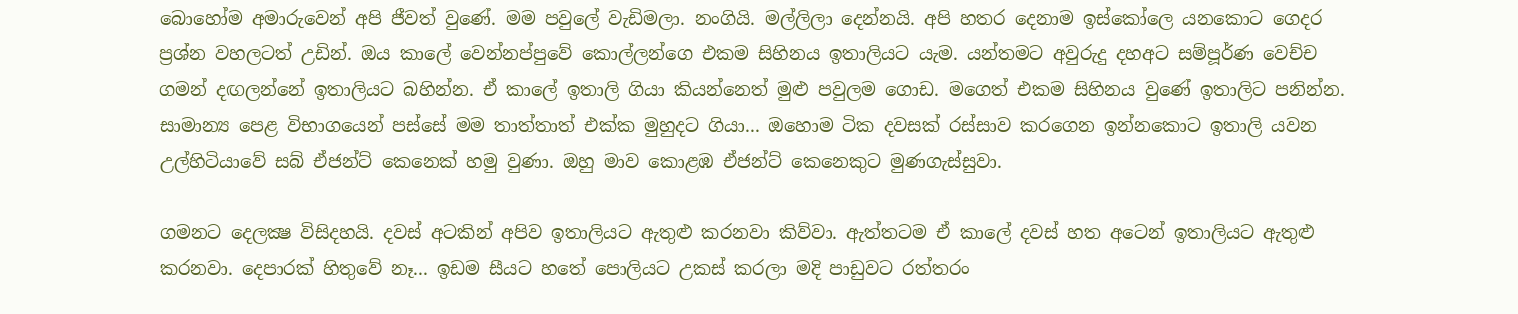බොහෝම අමාරුවෙන් අපි ජීවත් වුණේ. මම පවුලේ වැඩිමලා. නංගියි. මල්ලිලා දෙන්නයි. අපි හතර දෙනාම ඉස්‌කෝලෙ යනකොට ගෙදර ප්‍රශ්න වහලටත් උඩින්. ඔය කාලේ වෙන්නප්පුවේ කොල්ලන්ගෙ එකම සිහිනය ඉතාලියට යැම. යන්තමට අවුරුදු දහඅට සම්පූර්ණ වෙච්ච ගමන් දඟලන්නේ ඉතාලියට බහින්න. ඒ කාලේ ඉතාලි ගියා කියන්නෙත් මුළු පවුලම ගොඩ. මගෙත් එකම සිහිනය වුණේ ඉතාලිට පනින්න. සාමාන්‍ය පෙළ විභාගයෙන් පස්‌සේ මම තාත්තාත් එක්‌ක මුහුදට ගියා... ඔහොම ටික දවසක්‌ රස්‌සාව කරගෙන ඉන්නකොට ඉතාලි යවන උල්හිටියාවේ සබ් ඒජන්ට්‌ කෙනෙක්‌ හමු වුණා. ඔහු මාව කොළඹ ඒජන්ට්‌ කෙනෙකුට මුණගැස්‌සුවා.

ගමනට දෙලක්‍ෂ විසිදහයි. දවස්‌ අටකින් අපිව ඉතාලියට ඇතුළු කරනවා කිව්වා. ඇත්තටම ඒ කාලේ දවස්‌ හත අටෙන් ඉතාලියට ඇතුළු කරනවා. දෙපාරක්‌ හිතුවේ නෑ... ඉඩම සීයට හතේ පොලියට උකස්‌ කරලා මදි පාඩුවට රත්තරං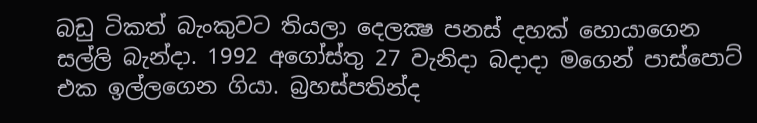බඩු ටිකත් බැංකුවට තියලා දෙලක්‍ෂ පනස්‌ දහක්‌ හොයාගෙන සල්ලි බැන්දා. 1992 අගෝස්‌තු 27 වැනිදා බදාදා මගෙන් පාස්‌පොට්‌ එක ඉල්ලගෙන ගියා. බ්‍රහස්‌පතින්ද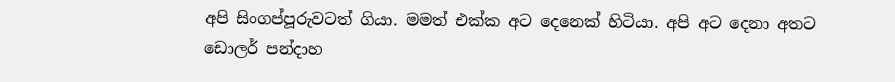අපි සිංගප්පූරුවටත් ගියා. මමත් එක්‌ක අට දෙනෙක්‌ හිටියා. අපි අට දෙනා අතට ඩොලර් පන්දාහ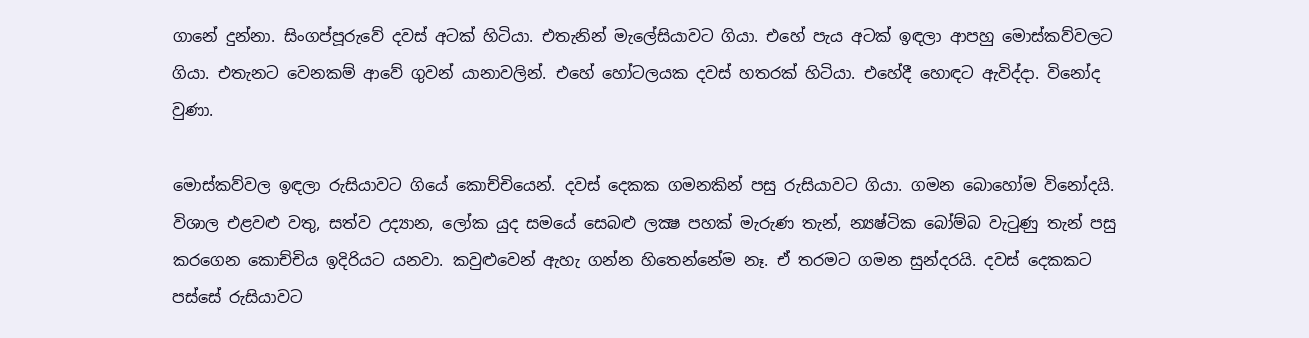ගානේ දුන්නා. සිංගප්පූරුවේ දවස්‌ අටක්‌ හිටියා. එතැනින් මැලේසියාවට ගියා. එහේ පැය අටක්‌ ඉඳලා ආපහු මොස්‌කව්වලට ගියා. එතැනට වෙනකම් ආවේ ගුවන් යානාවලින්. එහේ හෝටලයක දවස්‌ හතරක්‌ හිටියා. එහේදී හොඳට ඇවිද්දා. විනෝද වුණා.

මොස්‌කව්වල ඉඳලා රුසියාවට ගියේ කොච්චියෙන්. දවස්‌ දෙකක ගමනකින් පසු රුසියාවට ගියා. ගමන බොහෝම විනෝදයි. විශාල එළවළු වතු, සත්ව උද්‍යාන, ලෝක යුද සමයේ සෙබළු ලක්‍ෂ පහක්‌ මැරුණ තැන්, න්‍යෂ්ටික බෝම්බ වැටුණු තැන් පසු කරගෙන කොච්චිය ඉදිරියට යනවා. කවුළුවෙන් ඇහැ ගන්න හිතෙන්නේම නෑ. ඒ තරමට ගමන සුන්දරයි. දවස්‌ දෙකකට පස්‌සේ රුසියාවට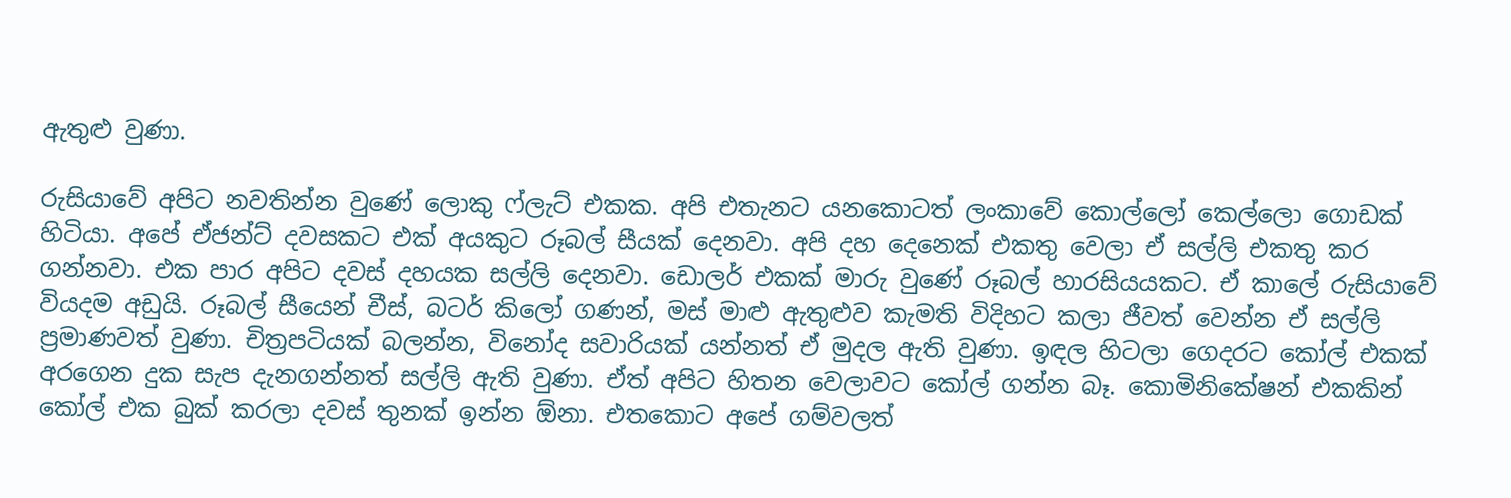ඇතුළු වුණා.

රුසියාවේ අපිට නවතින්න වුණේ ලොකු ෆ්ලැට්‌ එකක. අපි එතැනට යනකොටත් ලංකාවේ කොල්ලෝ කෙල්ලො ගොඩක්‌ හිටියා. අපේ ඒජන්ට්‌ දවසකට එක්‌ අයකුට රූබල් සීයක්‌ දෙනවා. අපි දහ දෙනෙක්‌ එකතු වෙලා ඒ සල්ලි එකතු කර ගන්නවා. එක පාර අපිට දවස්‌ දහයක සල්ලි දෙනවා. ඩොලර් එකක්‌ මාරු වුණේ රූබල් හාරසියයකට. ඒ කාලේ රුසියාවේ වියදම අඩුයි. රූබල් සීයෙන් චීස්‌, බටර් කිලෝ ගණන්, මස්‌ මාළු ඇතුළුව කැමති විදිහට කලා ජීවත් වෙන්න ඒ සල්ලි ප්‍රමාණවත් වුණා. චිත්‍රපටියක්‌ බලන්න, විනෝද සවාරියක්‌ යන්නත් ඒ මුදල ඇති වුණා. ඉඳල හිටලා ගෙදරට කෝල් එකක්‌ අරගෙන දුක සැප දැනගන්නත් සල්ලි ඇති වුණා. ඒත් අපිට හිතන වෙලාවට කෝල් ගන්න බෑ. කොමිනිකේෂන් එකකින් කෝල් එක බුක්‌ කරලා දවස්‌ තුනක්‌ ඉන්න ඕනා. එතකොට අපේ ගම්වලත්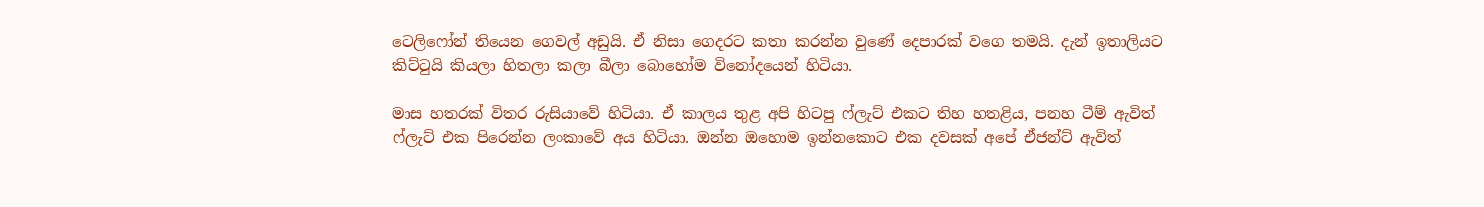ටෙලිෆෝන් තියෙන ගෙවල් අඩුයි. ඒ නිසා ගෙදරට කතා කරන්න වුණේ දෙපාරක්‌ වගෙ තමයි. දැන් ඉතාලියට කිට්‌ටුයි කියලා හිතලා කලා බීලා බොහෝම විනෝදයෙන් හිටියා.

මාස හතරක්‌ විතර රුසියාවේ හිටියා. ඒ කාලය තුළ අපි හිටපු ෆ්ලැට්‌ එකට තිහ හතළිය, පනහ ටීම් ඇවිත් ෆ්ලැට්‌ එක පිරෙන්න ලංකාවේ අය හිටියා. ඔන්න ඔහොම ඉන්නකොට එක දවසක්‌ අපේ ඒජන්ට්‌ ඇවිත්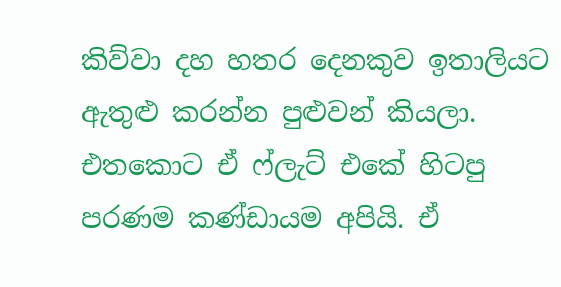කිව්වා දහ හතර දෙනකුව ඉතාලියට ඇතුළු කරන්න පුළුවන් කියලා. එතකොට ඒ ෆ්ලැට්‌ එකේ හිටපු පරණම කණ්‌ඩායම අපියි. ඒ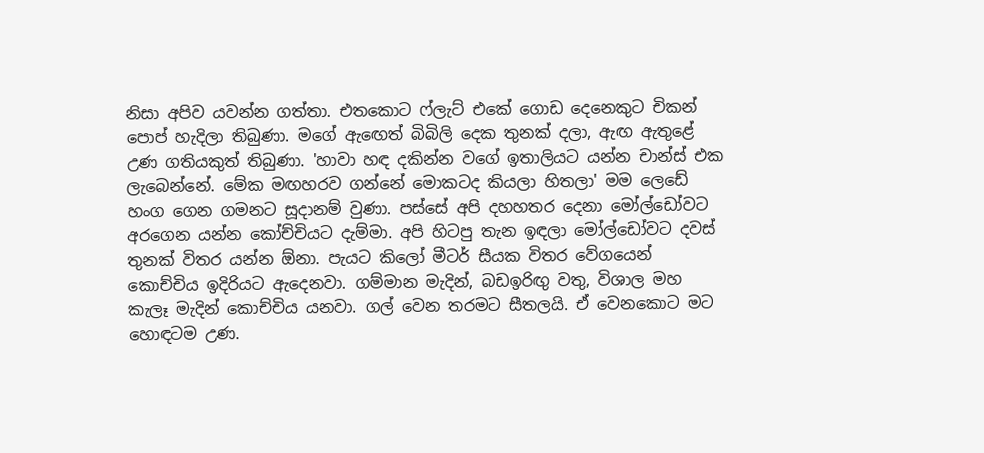නිසා අපිව යවන්න ගත්තා. එතකොට ෆ්ලැට්‌ එකේ ගොඩ දෙනෙකුට චිකන් පොප් හැදිලා තිබුණා. මගේ ඇඟෙත් බිබිලි දෙක තුනක්‌ දලා, ඇඟ ඇතුළේ උණ ගතියකුත් තිබුණා. 'හාවා හඳ දකින්න වගේ ඉතාලියට යන්න චාන්ස්‌ එක ලැබෙන්නේ. මේක මඟහරව ගන්නේ මොකටද කියලා හිතලා' මම ලෙඩේ හංග ගෙන ගමනට සූදානම් වුණා. පස්‌සේ අපි දහහතර දෙනා මෝල්ඩෝවට අරගෙන යන්න කෝච්චියට දැම්මා. අපි හිටපු තැන ඉඳලා මෝල්ඩෝවට දවස්‌ තුනක්‌ විතර යන්න ඕනා. පැයට කිලෝ මීටර් සීයක විතර වේගයෙන් කොච්චිය ඉදිරියට ඇදෙනවා. ගම්මාන මැදින්, බඩඉරිඟු වතු, විශාල මහ කැලෑ මැදින් කොච්චිය යනවා. ගල් වෙන තරමට සීතලයි. ඒ වෙනකොට මට හොඳටම උණ.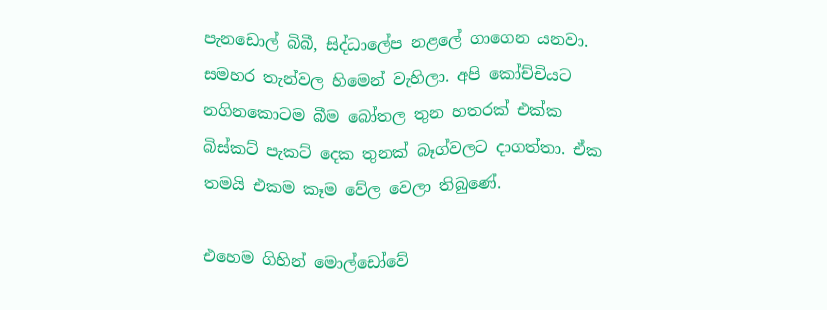පැනඩොල් බිබී, සිද්ධාලේප නළලේ ගාගෙන යනවා. සමහර තැන්වල හිමෙන් වැහිලා. අපි කෝච්චියට නගිනකොටම බීම බෝතල තුන හතරක්‌ එක්‌ක බිස්‌කට්‌ පැකට්‌ දෙක තුනක්‌ බෑග්වලට දාගත්තා. ඒක තමයි එකම කෑම වේල වෙලා තිබුණේ.

එහෙම ගිහින් මොල්ඩෝවේ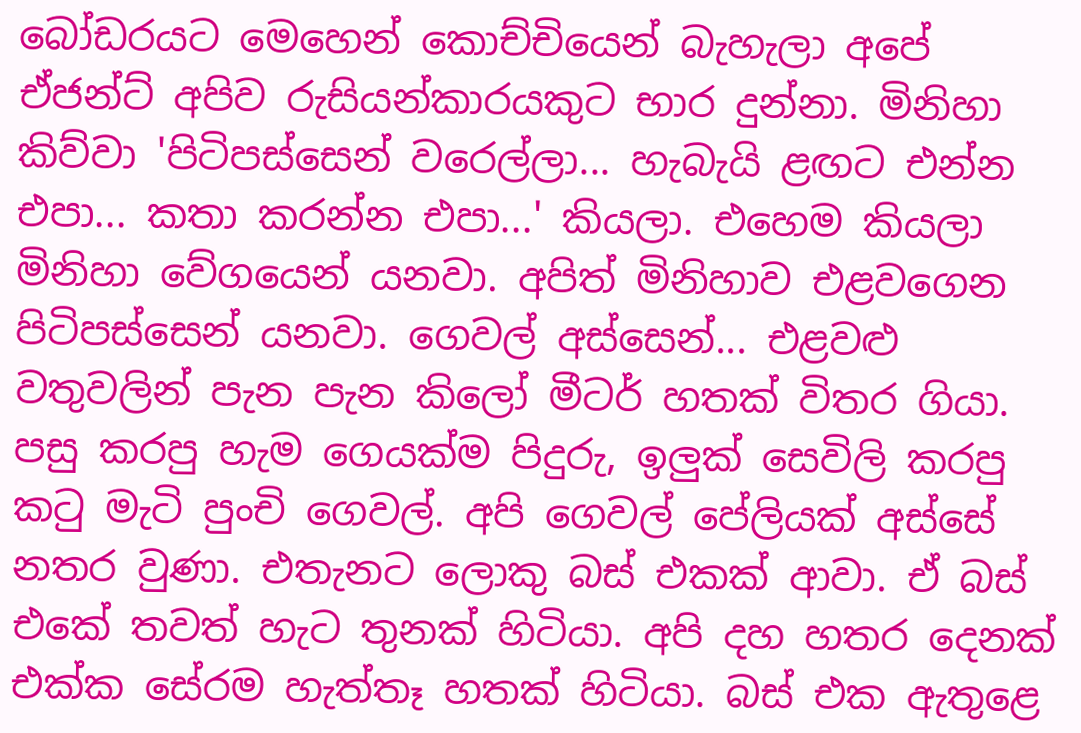බෝඩරයට මෙහෙන් කොච්චියෙන් බැහැලා අපේ ඒජන්ට්‌ අපිව රුසියන්කාරයකුට භාර දුන්නා. මිනිහා කිව්වා 'පිටිපස්‌සෙන් වරෙල්ලා... හැබැයි ළඟට එන්න එපා... කතා කරන්න එපා...' කියලා. එහෙම කියලා මිනිහා වේගයෙන් යනවා. අපිත් මිනිහාව එළවගෙන පිටිපස්‌සෙන් යනවා. ගෙවල් අස්‌සෙන්... එළවළු වතුවලින් පැන පැන කිලෝ මීටර් හතක්‌ විතර ගියා. පසු කරපු හැම ගෙයක්‌ම පිදුරු, ඉලුක්‌ සෙවිලි කරපු කටු මැටි පුංචි ගෙවල්. අපි ගෙවල් පේලියක්‌ අස්‌සේ නතර වුණා. එතැනට ලොකු බස්‌ එකක්‌ ආවා. ඒ බස්‌ එකේ තවත් හැට තුනක් හිටියා. අපි දහ හතර දෙනක්‌ එක්‌ක සේරම හැත්තෑ හතක්‌ හිටියා. බස්‌ එක ඇතුළෙ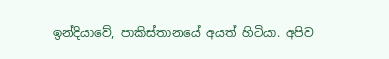ඉන්දියාවේ, පාකිස්‌තානයේ අයත් හිටියා. අපිව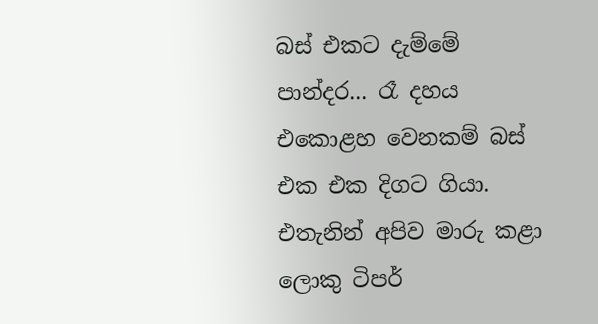බස්‌ එකට දැම්මේ පාන්දර... රෑ දහය එකොළහ වෙනකම් බස්‌ එක එක දිගට ගියා. එතැනින් අපිව මාරු කළා ලොකු ටිපර්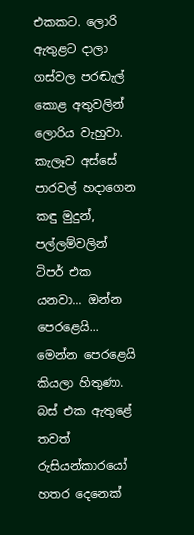එකකට. ලොරි ඇතුළට දාලා ගස්‌වල පරඬැල් කොළ අතුවලින් ලොරිය වැහුවා. කැලෑව අස්‌සේ පාරවල් හදාගෙන කඳු මුදුන්, පල්ලම්වලින් ටිපර් එක යනවා... ඔන්න පෙරළෙයි... මෙන්න පෙරළෙයි කියලා හිතුණා. බස්‌ එක ඇතුළේ තවත් රුසියන්කාරයෝ හතර දෙනෙක්‌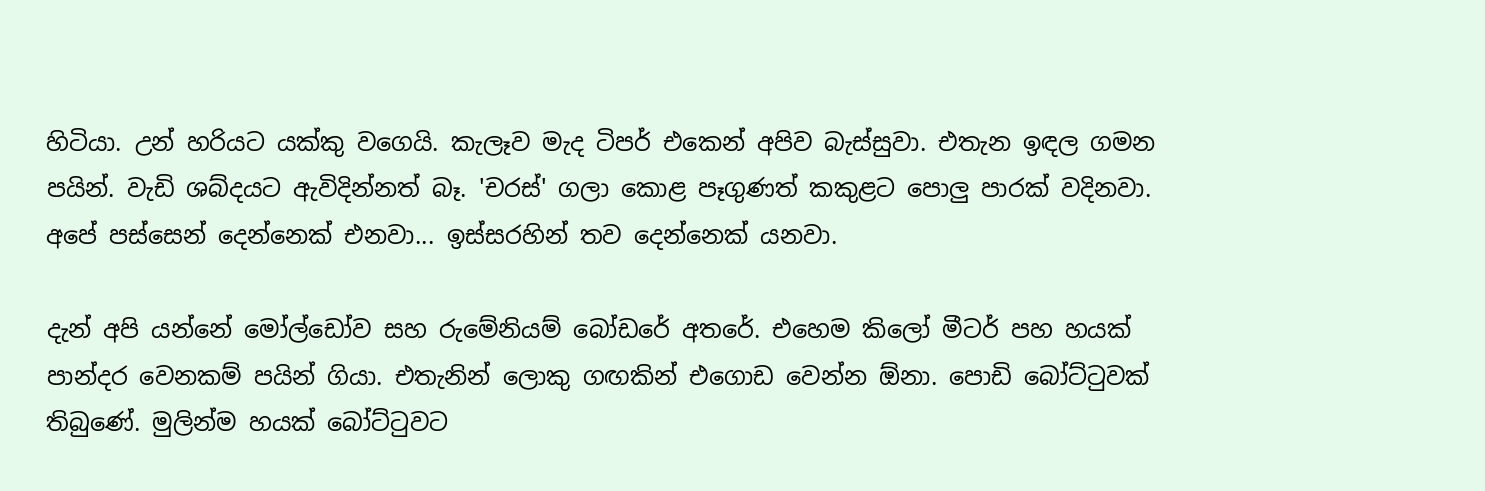හිටියා. උන් හරියට යක්‌කු වගෙයි. කැලෑව මැද ටිපර් එකෙන් අපිව බැස්‌සුවා. එතැන ඉඳල ගමන පයින්. වැඩි ශබ්දයට ඇවිදින්නත් බෑ. 'චරස්‌' ගලා කොළ පෑගුණත් කකුළට පොලු පාරක්‌ වදිනවා. අපේ පස්‌සෙන් දෙන්නෙක්‌ එනවා... ඉස්‌සරහින් තව දෙන්නෙක්‌ යනවා.

දැන් අපි යන්නේ මෝල්ඩෝව සහ රුමේනියම් බෝඩරේ අතරේ. එහෙම කිලෝ මීටර් පහ හයක්‌ පාන්දර වෙනකම් පයින් ගියා. එතැනින් ලොකු ගඟකින් එගොඩ වෙන්න ඕනා. පොඩි බෝට්‌ටුවක්‌ තිබුණේ. මුලින්ම හයක්‌ බෝට්‌ටුවට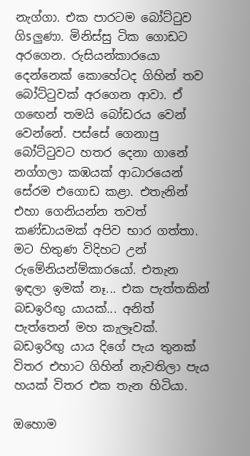නැග්ගා. එක පාරටම බෝට්‌ටුව ගිsලුණා. මිනිස්‌සු ටික ගොඩට අරගෙන. රුසියන්කාරයො දෙන්නෙක්‌ කොහේටද ගිහින් තව බෝට්‌ටුවක්‌ අරගෙන ආවා. ඒ ගඟෙන් තමයි බෝඩරය වෙන් වෙන්නේ. පස්‌සේ ගෙනාපු බෝට්‌ටුවට හතර දෙනා ගානේ නග්ගලා කඹයක්‌ ආධාරයෙන් සේරම එගොඩ කළා. එතැනින් එහා ගෙනියන්න තවත් කණ්‌ඩායමක්‌ අපිව භාර ගත්තා. මට හිතුණ විදිහට උන් රුමේනියන්ම්කාරයෝ. එතැන ඉඳලා ඉමක්‌ නෑ... එක පැත්තකින් බඩඉරිඟු යායක්‌... අනිත් පැත්තෙන් මහ කැලෑවක්‌. බඩඉරිඟු යාය දිගේ පැය තුනක්‌ විතර එහාට ගිහින් නැවතිලා පැය හයක්‌ විතර එක තැන හිටියා.

ඔහොම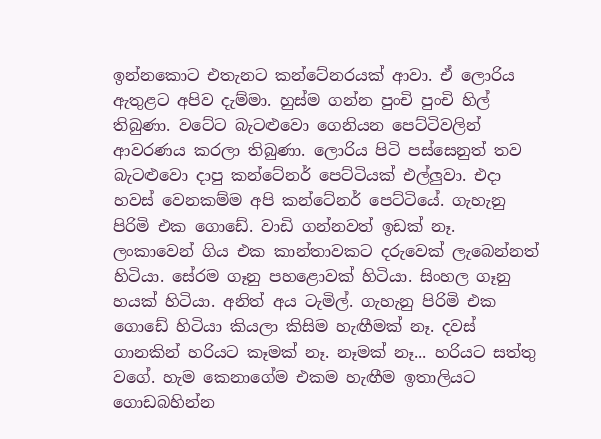ඉන්නකොට එතැනට කන්ටේනරයක්‌ ආවා. ඒ ලොරිය ඇතුළට අපිව දැම්මා. හුස්‌ම ගන්න පුංචි පුංචි හිල් තිබුණා. වටේට බැටළුවො ගෙනියන පෙට්‌ටිවලින් ආවරණය කරලා තිබුණා. ලොරිය පිටි පස්‌සෙනුත් තව බැටළුවො දාපු කන්ටේනර් පෙට්‌ටියක්‌ එල්ලුවා. එදා හවස්‌ වෙනකම්ම අපි කන්ටේනර් පෙට්‌ටියේ. ගැහැනු පිරිමි එක ගොඩේ. වාඩි ගන්නවත් ඉඩක්‌ නෑ. ලංකාවෙන් ගිය එක කාන්තාවකට දරුවෙක්‌ ලැබෙන්නත් හිටියා. සේරම ගෑනු පහළොවක්‌ හිටියා. සිංහල ගෑනු හයක්‌ හිටියා. අනිත් අය ටැමිල්. ගැහැනු පිරිමි එක ගොඩේ හිටියා කියලා කිසිම හැඟීමක්‌ නෑ. දවස්‌ ගානකින් හරියට කෑමක්‌ නෑ. නෑමක්‌ නෑ... හරියට සත්තු වගේ. හැම කෙනාගේම එකම හැඟීම ඉතාලියට ගොඩබහින්න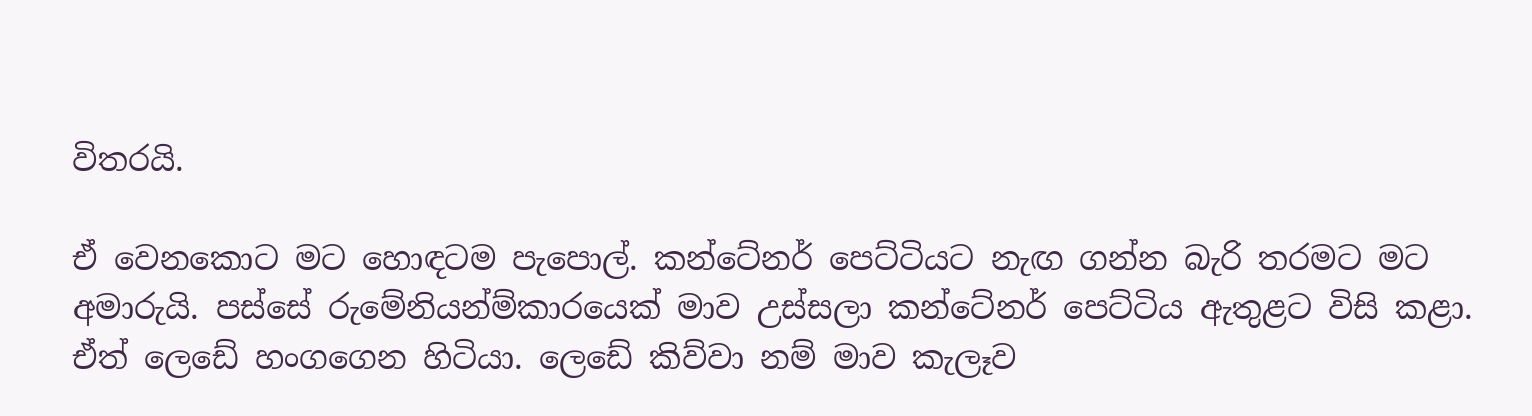විතරයි.

ඒ වෙනකොට මට හොඳටම පැපොල්. කන්ටේනර් පෙට්‌ටියට නැඟ ගන්න බැරි තරමට මට අමාරුයි. පස්‌සේ රුමේනියන්ම්කාරයෙක්‌ මාව උස්‌සලා කන්ටේනර් පෙට්‌ටිය ඇතුළට විසි කළා. ඒත් ලෙඩේ හංගගෙන හිටියා. ලෙඩේ කිව්වා නම් මාව කැලෑව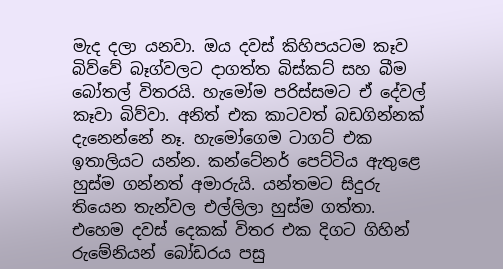මැද දලා යනවා. ඔය දවස්‌ කිහිපයටම කෑව බිව්වේ බෑග්වලට දාගත්ත බිස්‌කට්‌ සහ බීම බෝතල් විතරයි. හැමෝම පරිස්‌සමට ඒ දේවල් කෑවා බිව්වා. අනිත් එක කාටවත් බඩගින්නක්‌ දැනෙන්නේ නෑ. හැමෝගෙම ටාගට්‌ එක ඉතාලියට යන්න. කන්ටේනර් පෙට්‌ටිය ඇතුළෙ හුස්‌ම ගන්නත් අමාරුයි. යන්තමට සිදුරු තියෙන තැන්වල එල්ලිලා හුස්‌ම ගත්තා. එහෙම දවස්‌ දෙකක්‌ විතර එක දිගට ගිහින් රුමේනියන් බෝඩරය පසු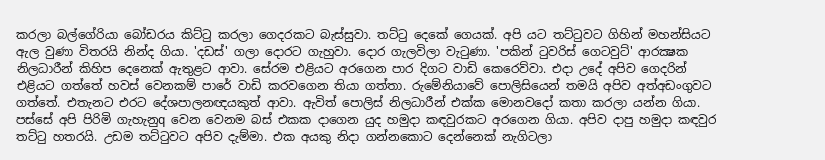කරලා බල්ගේරියා බෝඩරය කිට්‌ටු කරලා ගෙදරකට බැස්‌සුවා. තට්‌ටු දෙකේ ගෙයක්‌. අපි යට තට්‌ටුවට ගිහින් මහන්සියට ඇල වුණා විතරයි නින්ද ගියා. 'දඩස්‌' ගලා දොරට ගැහුවා. දොර ගැලවිලා වැටුණා. 'පකින් ටුවරිස්‌ ගෙටවුට්‌' ආරක්‍ෂක නිලධාරීන් කිහිප දෙනෙක්‌ ඇතුළට ආවා. සේරම එළියට අරගෙන පාර දිගට වාඩි කෙරෙව්වා. එදා උදේ අපිව ගෙදරින් එළියට ගත්තේ හවස්‌ වෙනකම් පාරේ වාඩි කරවගෙන තියා ගත්තා. රුමේනියාවේ පොලිසියෙන් තමයි අපිව අත්අඩංගුවට ගත්තේ. එතැනට එරට දේශපාලනඥයකුත් ආවා. ඇවිත් පොලිස්‌ නිලධාරීන් එක්‌ක මොනවදෝ කතා කරලා යන්න ගියා. පස්‌සේ අපි පිරිමි ගැහැනුq වෙන වෙනම බස්‌ එකක දාගෙන යුද හමුදා කඳවුරකට අරගෙන ගියා. අපිව දාපු හමුදා කඳවුර තට්‌ටු හතරයි. උඩම තට්‌ටුවට අපිව දැම්මා. එක අයකු නිදා ගන්නකොට දෙන්නෙක්‌ නැගිටලා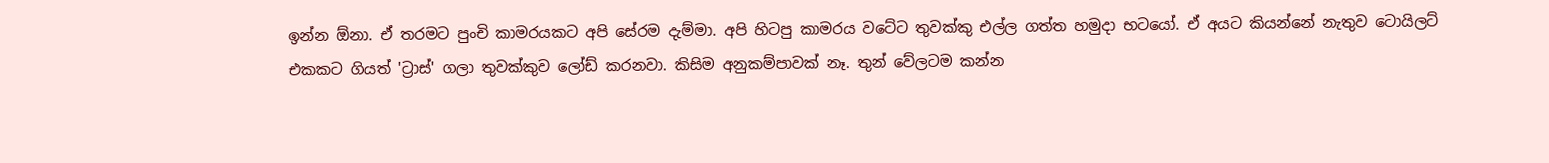ඉන්න ඕනා. ඒ තරමට පුංචි කාමරයකට අපි සේරම දැම්මා. අපි හිටපු කාමරය වටේට තුවක්‌කු එල්ල ගත්ත හමුදා භටයෝ. ඒ අයට කියන්නේ නැතුව ටොයිලට්‌ එකකට ගියත් 'ට්‍රාස්‌' ගලා තුවක්‌කුව ලෝඩ් කරනවා. කිසිම අනුකම්පාවක්‌ නෑ. තුන් වේලටම කන්න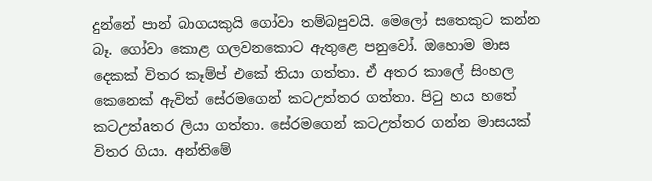දුන්නේ පාන් බාගයකුයි ගෝවා තම්බපුවයි. මෙලෝ සතෙකුට කන්න බෑ. ගෝවා කොළ ගලවනකොට ඇතුළෙ පනුවෝ. ඔහොම මාස දෙකක්‌ විතර කෑම්ප් එකේ තියා ගත්තා. ඒ අතර කාලේ සිංහල කෙනෙක්‌ ඇවිත් සේරමගෙන් කටඋත්තර ගත්තා. පිටු හය හතේ කටඋත්aතර ලියා ගත්තා. සේරමගෙන් කටඋත්තර ගන්න මාසයක්‌ විතර ගියා. අන්තිමේ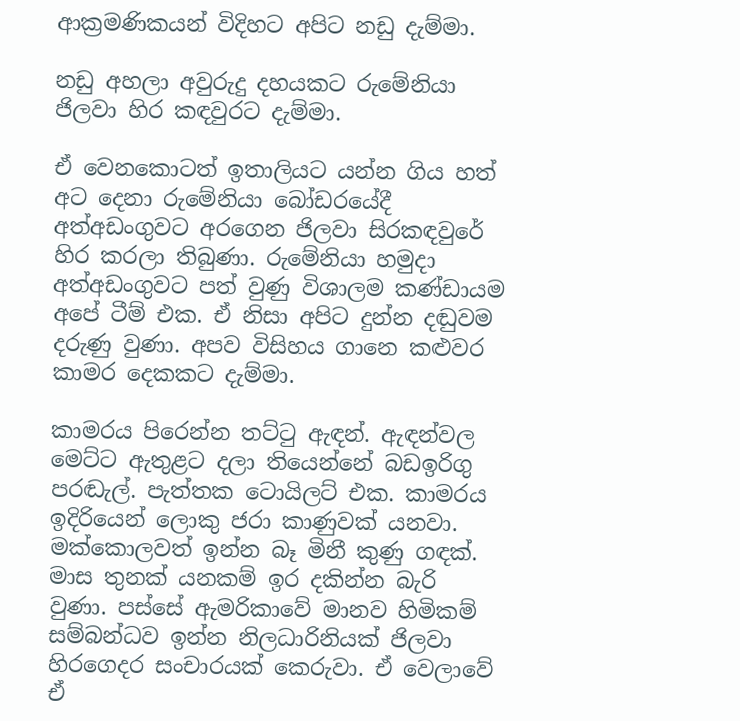ආක්‍රමණිකයන් විදිහට අපිට නඩු දැම්මා.

නඩු අහලා අවුරුදු දහයකට රුමේනියා ජිලවා හිර කඳවුරට දැම්මා.

ඒ වෙනකොටත් ඉතාලියට යන්න ගිය හත් අට දෙනා රුමේනියා බෝඩරයේදී අත්අඩංගුවට අරගෙන ජිලවා සිරකඳවුරේ හිර කරලා තිබුණා. රුමේනියා හමුදා අත්අඩංගුවට පත් වුණු විශාලම කණ්‌ඩායම අපේ ටීම් එක. ඒ නිසා අපිට දුන්න දඬුවම දරුණු වුණා. අපව විසිහය ගානෙ කළුවර කාමර දෙකකට දැම්මා.

කාමරය පිරෙන්න තට්‌ටු ඇඳන්. ඇඳන්වල මෙට්‌ට ඇතුළට දලා තියෙන්නේ බඩඉරිගු පරඬැල්. පැත්තක ටොයිලට්‌ එක. කාමරය ඉදිරියෙන් ලොකු ජරා කාණුවක්‌ යනවා. මක්‌කොලවත් ඉන්න බෑ මිනී කුණු ගඳක්‌. මාස තුනක්‌ යනකම් ඉර දකින්න බැරි වුණා. පස්‌සේ ඇමරිකාවේ මානව හිමිකම් සම්බන්ධව ඉන්න නිලධාරිනියක්‌ ජිලවා හිරගෙදර සංචාරයක්‌ කෙරුවා. ඒ වෙලාවේ ඒ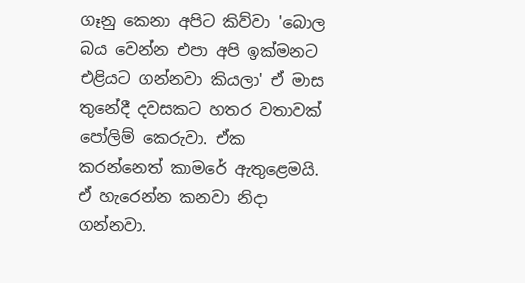ගෑනු කෙනා අපිට කිව්වා 'බොල බය වෙන්න එපා අපි ඉක්‌මනට එළියට ගන්නවා කියලා' ඒ මාස තුනේදී දවසකට හතර වතාවක්‌ පෝලිම් කෙරුවා. ඒක කරන්නෙත් කාමරේ ඇතුළෙමයි. ඒ හැරෙන්න කනවා නිදා ගන්නවා.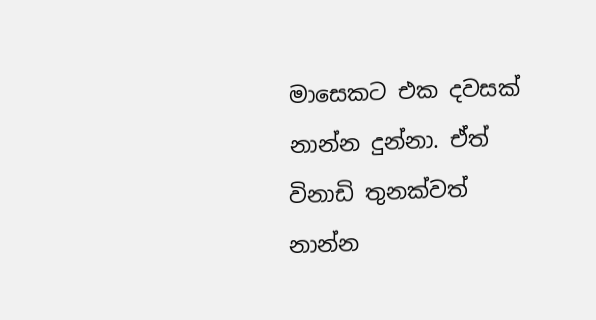මාසෙකට එක දවසක්‌ නාන්න දුන්නා. ඒත් විනාඩි තුනක්‌වත් නාන්න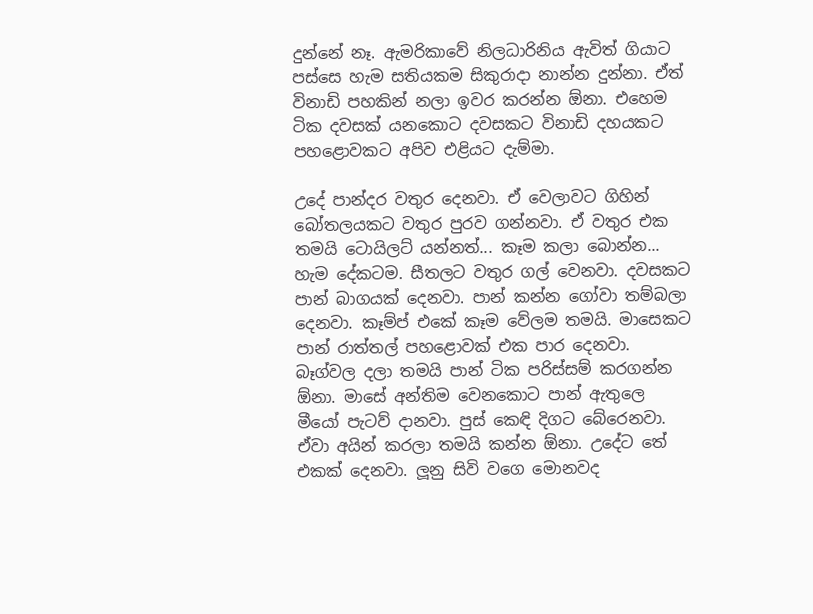දුන්නේ නෑ. ඇමරිකාවේ නිලධාරිනිය ඇවිත් ගියාට පස්‌සෙ හැම සතියකම සිකුරාදා නාන්න දුන්නා. ඒත් විනාඩි පහකින් නලා ඉවර කරන්න ඕනා. එහෙම ටික දවසක්‌ යනකොට දවසකට විනාඩි දහයකට පහළොවකට අපිව එළියට දැම්මා.

උදේ පාන්දර වතුර දෙනවා. ඒ වෙලාවට ගිහින් බෝතලයකට වතුර පුරව ගන්නවා. ඒ වතුර එක තමයි ටොයිලට්‌ යන්නත්... කෑම කලා බොන්න... හැම දේකටම. සීතලට වතුර ගල් වෙනවා. දවසකට පාන් බාගයක්‌ දෙනවා. පාන් කන්න ගෝවා තම්බලා දෙනවා. කෑම්ප් එකේ කෑම වේලම තමයි. මාසෙකට පාන් රාත්තල් පහළොවක්‌ එක පාර දෙනවා. බෑග්වල දලා තමයි පාන් ටික පරිස්‌සම් කරගන්න ඕනා. මාසේ අන්තිම වෙනකොට පාන් ඇතුලෙ මීයෝ පැටව් දානවා. පුස්‌ කෙඳි දිගට බේරෙනවා. ඒවා අයින් කරලා තමයි කන්න ඕනා. උදේට තේ එකක්‌ දෙනවා. ලූනු සිවි වගෙ මොනවද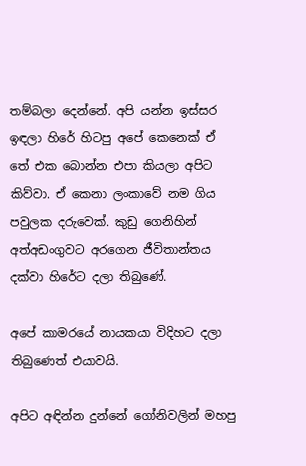තම්බලා දෙන්නේ. අපි යන්න ඉස්‌සර ඉඳලා හිරේ හිටපු අපේ කෙනෙක්‌ ඒ තේ එක බොන්න එපා කියලා අපිට කිව්වා. ඒ කෙනා ලංකාවේ නම ගිය පවුලක දරුවෙක්‌. කුඩු ගෙනිහින් අත්අඩංගුවට අරගෙන ජීවිතාන්තය දක්‌වා හිරේට දලා තිබුණේ.

අපේ කාමරයේ නායකයා විදිහට දලා තිබුණෙත් එයාවයි.

අපිට අඳින්න දුන්නේ ගෝනිවලින් මහපු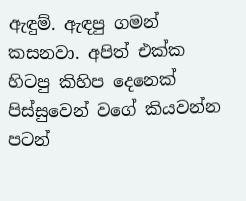ඇඳුම්. ඇඳපු ගමන් කසනවා. අපිත් එක්‌ක හිටපු කිහිප දෙනෙක්‌ පිස්‌සුවෙන් වගේ කියවන්න පටන්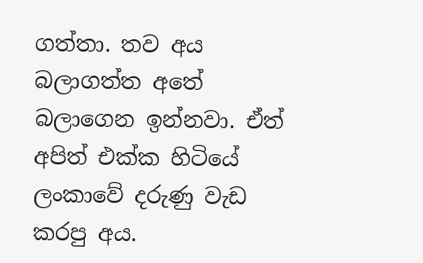ගත්තා. තව අය බලාගත්ත අතේ බලාගෙන ඉන්නවා. ඒත් අපිත් එක්‌ක හිටියේ ලංකාවේ දරුණු වැඩ කරපු අය.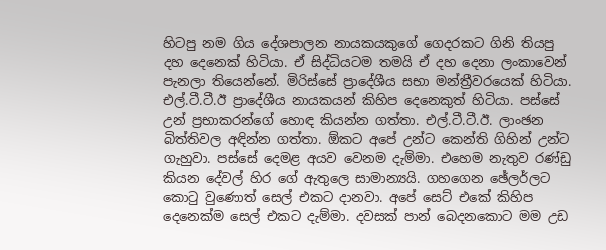හිටපු නම ගිය දේශපාලන නායකයකුගේ ගෙදරකට ගිනි තියපු දහ දෙනෙක්‌ හිටියා. ඒ සිද්ධියටම තමයි ඒ දහ දෙනා ලංකාවෙන් පැනලා තියෙන්නේ. මිරිස්‌සේ ප්‍රාදේශීය සභා මන්ත්‍රීවරයෙක්‌ හිටියා. එල්.ටී.ටී.ඊ ප්‍රාදේශීය නායකයන් කිහිප දෙනෙකුත් හිටියා. පස්‌සේ උන් ප්‍රභාකරන්ගේ හොඳ කියන්න ගත්තා. එල්.ටී.ටී.ඊ. ලාංඡන බිත්තිවල අඳින්න ගත්තා. ඕකට අපේ උන්ට කෙන්ති ගිහින් උන්ට ගැහුවා. පස්‌සේ දෙමළ අයව වෙනම දැම්මා. එහෙම නැතුව රණ්‌ඩු කියන දේවල් හිර ගේ ඇතුලෙ සාමාන්‍යයි. ගහගෙන ඡේලර්ලට කොටු වුණොත් සෙල් එකට දානවා. අපේ සෙට්‌ එකේ කිහිප දෙනෙක්‌ම සෙල් එකට දැම්මා. දවසක්‌ පාන් බෙදනකොට මම උඩ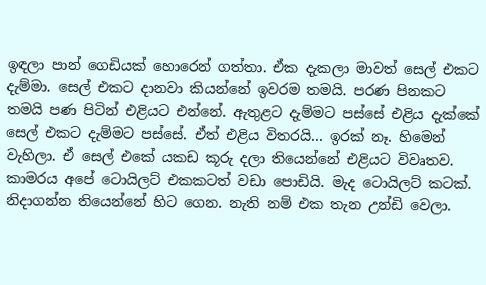ඉඳලා පාන් ගෙඩියක්‌ හොරෙන් ගත්තා. ඒක දැකලා මාවත් සෙල් එකට දැම්මා. සෙල් එකට දානවා කියන්නේ ඉවරම තමයි. පරණ පිනකට තමයි පණ පිටින් එළියට එන්නේ. ඇතුළට දැම්මට පස්‌සේ එළිය දැක්‌කේ සෙල් එකට දැම්මට පස්‌සේ. ඒත් එළිය විතරයි... ඉරක්‌ නෑ. හිමෙන් වැහිලා. ඒ සෙල් එකේ යකඩ කූරු දලා තියෙන්නේ එළියට විවෘතව. කාමරය අපේ ටොයිලට්‌ එකකටත් වඩා පොඩියි. මැද ටොයිලට්‌ කටක්‌. නිදාගන්න තියෙන්නේ හිට ගෙන. නැති නම් එක තැන උන්ඩි වෙලා.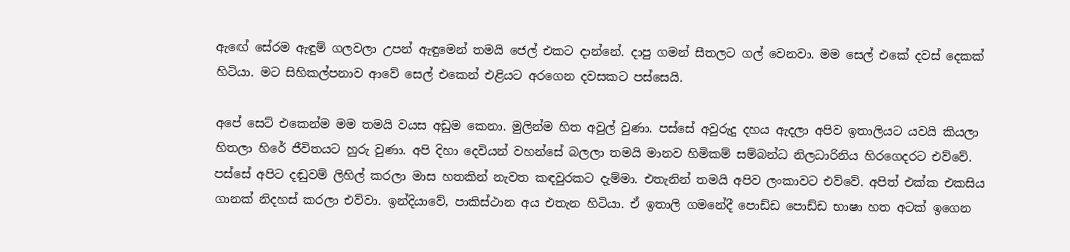ඇඟේ සේරම ඇඳුම් ගලවලා උපන් ඇඳුමෙන් තමයි ජෙල් එකට දාන්නේ. දාපු ගමන් සීතලට ගල් වෙනවා. මම සෙල් එකේ දවස්‌ දෙකක්‌ හිටියා. මට සිහිකල්පනාව ආවේ සෙල් එකෙන් එළියට අරගෙන දවසකට පස්‌සෙයි.

අපේ සෙට්‌ එකෙන්ම මම තමයි වයස අඩුම කෙනා. මුලින්ම හිත අවුල් වුණා. පස්‌සේ අවුරුදු දහය ඇදලා අපිව ඉතාලියට යවයි කියලා හිතලා හිරේ ජීවිතයට හුරු වුණා. අපි දිහා දෙවියන් වහන්සේ බලලා තමයි මානව හිමිකම් සම්බන්ධ නිලධාරිනිය හිරගෙදරට එව්වේ. පස්‌සේ අපිට දඬුවම් ලිහිල් කරලා මාස හතකින් නැවත කඳවුරකට දැම්මා. එතැනින් තමයි අපිව ලංකාවට එව්වේ. අපිත් එක්‌ක එකසිය ගානක්‌ නිදහස්‌ කරලා එව්වා. ඉන්දියාවේ, පාකිස්‌ථාන අය එතැන හිටියා. ඒ ඉතාලි ගමනේදී පොඩ්ඩ පොඩ්ඩ භාෂා හත අටක්‌ ඉගෙන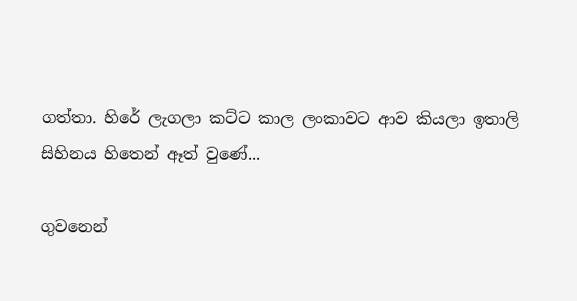ගත්තා. හිරේ ලැගලා කට්‌ට කාල ලංකාවට ආව කියලා ඉතාලි සිහිනය හිතෙන් ඈත් වුණේ...

ගුවනෙන්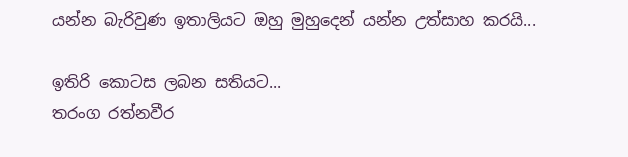යන්න බැරිවුණ ඉතාලියට ඔහු මුහුදෙන් යන්න උත්සාහ කරයි...

ඉතිරි කොටස ලබන සතියට...
තරංග රත්නවීර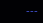---